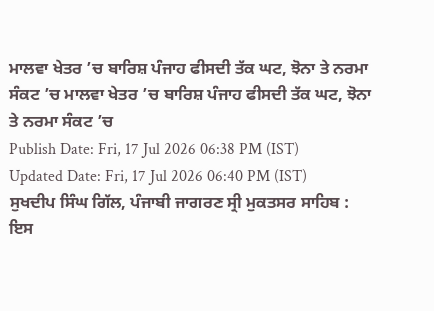ਮਾਲਵਾ ਖੇਤਰ ’ਚ ਬਾਰਿਸ਼ ਪੰਜਾਹ ਫੀਸਦੀ ਤੱਕ ਘਟ, ਝੋਨਾ ਤੇ ਨਰਮਾ ਸੰਕਟ ’ਚ ਮਾਲਵਾ ਖੇਤਰ ’ਚ ਬਾਰਿਸ਼ ਪੰਜਾਹ ਫੀਸਦੀ ਤੱਕ ਘਟ, ਝੋਨਾ ਤੇ ਨਰਮਾ ਸੰਕਟ ’ਚ
Publish Date: Fri, 17 Jul 2026 06:38 PM (IST)
Updated Date: Fri, 17 Jul 2026 06:40 PM (IST)
ਸੁਖਦੀਪ ਸਿੰਘ ਗਿੱਲ, ਪੰਜਾਬੀ ਜਾਗਰਣ ਸ੍ਰੀ ਮੁਕਤਸਰ ਸਾਹਿਬ : ਇਸ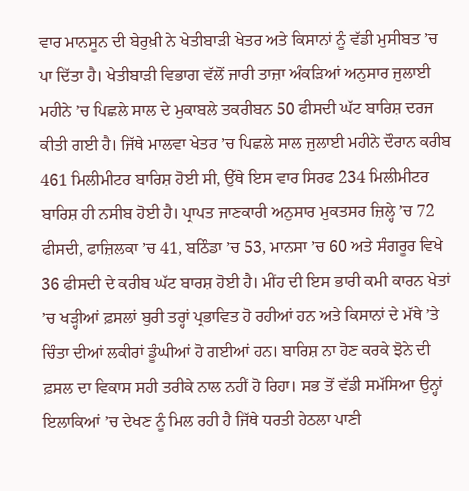ਵਾਰ ਮਾਨਸੂਨ ਦੀ ਬੇਰੁਖ਼ੀ ਨੇ ਖੇਤੀਬਾੜੀ ਖੇਤਰ ਅਤੇ ਕਿਸਾਨਾਂ ਨੂੰ ਵੱਡੀ ਮੁਸੀਬਤ ’ਚ ਪਾ ਦਿੱਤਾ ਹੈ। ਖੇਤੀਬਾੜੀ ਵਿਭਾਗ ਵੱਲੋਂ ਜਾਰੀ ਤਾਜ਼ਾ ਅੰਕੜਿਆਂ ਅਨੁਸਾਰ ਜੁਲਾਈ ਮਹੀਨੇ ’ਚ ਪਿਛਲੇ ਸਾਲ ਦੇ ਮੁਕਾਬਲੇ ਤਕਰੀਬਨ 50 ਫੀਸਦੀ ਘੱਟ ਬਾਰਿਸ਼ ਦਰਜ ਕੀਤੀ ਗਈ ਹੈ। ਜਿੱਥੇ ਮਾਲਵਾ ਖੇਤਰ ’ਚ ਪਿਛਲੇ ਸਾਲ ਜੁਲਾਈ ਮਹੀਨੇ ਦੌਰਾਨ ਕਰੀਬ 461 ਮਿਲੀਮੀਟਰ ਬਾਰਿਸ਼ ਹੋਈ ਸੀ, ਉੱਥੇ ਇਸ ਵਾਰ ਸਿਰਫ 234 ਮਿਲੀਮੀਟਰ ਬਾਰਿਸ਼ ਹੀ ਨਸੀਬ ਹੋਈ ਹੈ। ਪ੍ਰਾਪਤ ਜਾਣਕਾਰੀ ਅਨੁਸਾਰ ਮੁਕਤਸਰ ਜ਼ਿਲ੍ਹੇ ’ਚ 72 ਫੀਸਦੀ, ਫਾਜ਼ਿਲਕਾ ’ਚ 41, ਬਠਿੰਡਾ ’ਚ 53, ਮਾਨਸਾ ’ਚ 60 ਅਤੇ ਸੰਗਰੂਰ ਵਿਖੇ 36 ਫੀਸਦੀ ਦੇ ਕਰੀਬ ਘੱਟ ਬਾਰਸ਼ ਹੋਈ ਹੈ। ਮੀਂਹ ਦੀ ਇਸ ਭਾਰੀ ਕਮੀ ਕਾਰਨ ਖੇਤਾਂ ’ਚ ਖੜ੍ਹੀਆਂ ਫ਼ਸਲਾਂ ਬੁਰੀ ਤਰ੍ਹਾਂ ਪ੍ਰਭਾਵਿਤ ਹੋ ਰਹੀਆਂ ਹਨ ਅਤੇ ਕਿਸਾਨਾਂ ਦੇ ਮੱਥੇ ’ਤੇ ਚਿੰਤਾ ਦੀਆਂ ਲਕੀਰਾਂ ਡੂੰਘੀਆਂ ਹੋ ਗਈਆਂ ਹਨ। ਬਾਰਿਸ਼ ਨਾ ਹੋਣ ਕਰਕੇ ਝੋਨੇ ਦੀ ਫ਼ਸਲ ਦਾ ਵਿਕਾਸ ਸਹੀ ਤਰੀਕੇ ਨਾਲ ਨਹੀਂ ਹੋ ਰਿਹਾ। ਸਭ ਤੋਂ ਵੱਡੀ ਸਮੱਸਿਆ ਉਨ੍ਹਾਂ ਇਲਾਕਿਆਂ ’ਚ ਦੇਖਣ ਨੂੰ ਮਿਲ ਰਹੀ ਹੈ ਜਿੱਥੇ ਧਰਤੀ ਹੇਠਲਾ ਪਾਣੀ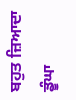ਬਹੁਤ ਜ਼ਿਆਦਾ ਡੂੰਘਾ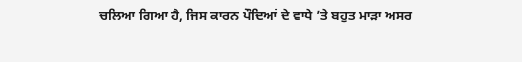ਚਲਿਆ ਗਿਆ ਹੈ, ਜਿਸ ਕਾਰਨ ਪੌਦਿਆਂ ਦੇ ਵਾਧੇ ’ਤੇ ਬਹੁਤ ਮਾੜਾ ਅਸਰ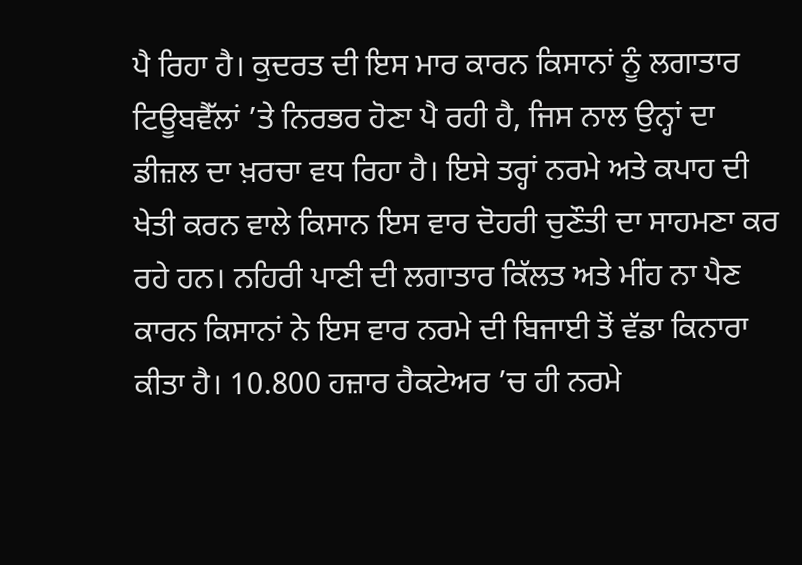ਪੈ ਰਿਹਾ ਹੈ। ਕੁਦਰਤ ਦੀ ਇਸ ਮਾਰ ਕਾਰਨ ਕਿਸਾਨਾਂ ਨੂੰ ਲਗਾਤਾਰ ਟਿਊਬਵੈੱਲਾਂ ’ਤੇ ਨਿਰਭਰ ਹੋਣਾ ਪੈ ਰਹੀ ਹੈ, ਜਿਸ ਨਾਲ ਉਨ੍ਹਾਂ ਦਾ ਡੀਜ਼ਲ ਦਾ ਖ਼ਰਚਾ ਵਧ ਰਿਹਾ ਹੈ। ਇਸੇ ਤਰ੍ਹਾਂ ਨਰਮੇ ਅਤੇ ਕਪਾਹ ਦੀ ਖੇਤੀ ਕਰਨ ਵਾਲੇ ਕਿਸਾਨ ਇਸ ਵਾਰ ਦੋਹਰੀ ਚੁਣੌਤੀ ਦਾ ਸਾਹਮਣਾ ਕਰ ਰਹੇ ਹਨ। ਨਹਿਰੀ ਪਾਣੀ ਦੀ ਲਗਾਤਾਰ ਕਿੱਲਤ ਅਤੇ ਮੀਂਹ ਨਾ ਪੈਣ ਕਾਰਨ ਕਿਸਾਨਾਂ ਨੇ ਇਸ ਵਾਰ ਨਰਮੇ ਦੀ ਬਿਜਾਈ ਤੋਂ ਵੱਡਾ ਕਿਨਾਰਾ ਕੀਤਾ ਹੈ। 10.800 ਹਜ਼ਾਰ ਹੈਕਟੇਅਰ ’ਚ ਹੀ ਨਰਮੇ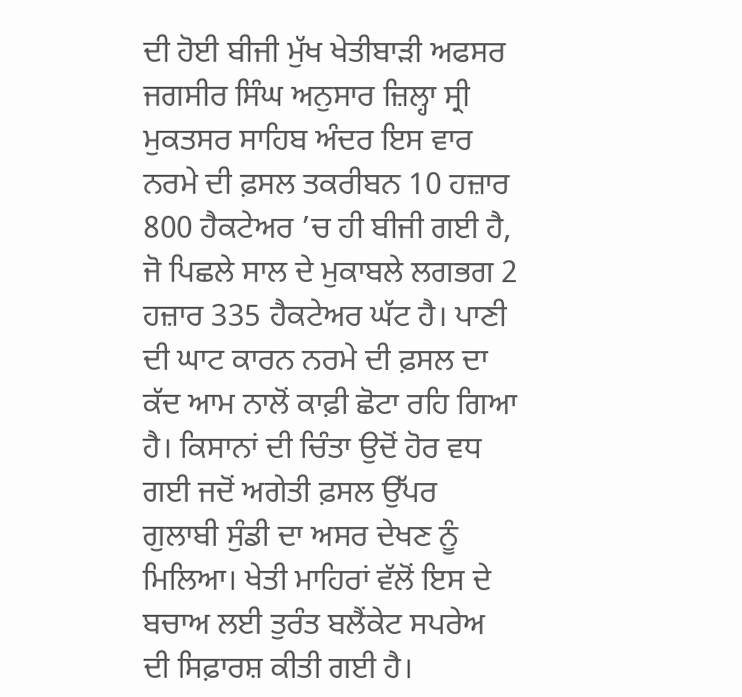ਦੀ ਹੋਈ ਬੀਜੀ ਮੁੱਖ ਖੇਤੀਬਾੜੀ ਅਫਸਰ ਜਗਸੀਰ ਸਿੰਘ ਅਨੁਸਾਰ ਜ਼ਿਲ੍ਹਾ ਸ੍ਰੀ ਮੁਕਤਸਰ ਸਾਹਿਬ ਅੰਦਰ ਇਸ ਵਾਰ ਨਰਮੇ ਦੀ ਫ਼ਸਲ ਤਕਰੀਬਨ 10 ਹਜ਼ਾਰ 800 ਹੈਕਟੇਅਰ ’ਚ ਹੀ ਬੀਜੀ ਗਈ ਹੈ, ਜੋ ਪਿਛਲੇ ਸਾਲ ਦੇ ਮੁਕਾਬਲੇ ਲਗਭਗ 2 ਹਜ਼ਾਰ 335 ਹੈਕਟੇਅਰ ਘੱਟ ਹੈ। ਪਾਣੀ ਦੀ ਘਾਟ ਕਾਰਨ ਨਰਮੇ ਦੀ ਫ਼ਸਲ ਦਾ ਕੱਦ ਆਮ ਨਾਲੋਂ ਕਾਫ਼ੀ ਛੋਟਾ ਰਹਿ ਗਿਆ ਹੈ। ਕਿਸਾਨਾਂ ਦੀ ਚਿੰਤਾ ਉਦੋਂ ਹੋਰ ਵਧ ਗਈ ਜਦੋਂ ਅਗੇਤੀ ਫ਼ਸਲ ਉੱਪਰ ਗੁਲਾਬੀ ਸੁੰਡੀ ਦਾ ਅਸਰ ਦੇਖਣ ਨੂੰ ਮਿਲਿਆ। ਖੇਤੀ ਮਾਹਿਰਾਂ ਵੱਲੋਂ ਇਸ ਦੇ ਬਚਾਅ ਲਈ ਤੁਰੰਤ ਬਲੈਂਕੇਟ ਸਪਰੇਅ ਦੀ ਸਿਫ਼ਾਰਸ਼ ਕੀਤੀ ਗਈ ਹੈ।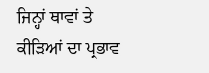ਜਿਨ੍ਹਾਂ ਥਾਵਾਂ ਤੇ ਕੀੜਿਆਂ ਦਾ ਪ੍ਰਭਾਵ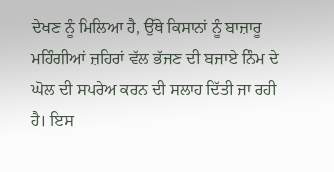ਦੇਖਣ ਨੂੰ ਮਿਲਿਆ ਹੈ, ਉੱਥੇ ਕਿਸਾਨਾਂ ਨੂੰ ਬਾਜ਼ਾਰੂ ਮਹਿੰਗੀਆਂ ਜ਼ਹਿਰਾਂ ਵੱਲ ਭੱਜਣ ਦੀ ਬਜਾਏ ਨਿੰਮ ਦੇ ਘੋਲ ਦੀ ਸਪਰੇਅ ਕਰਨ ਦੀ ਸਲਾਹ ਦਿੱਤੀ ਜਾ ਰਹੀ ਹੈ। ਇਸ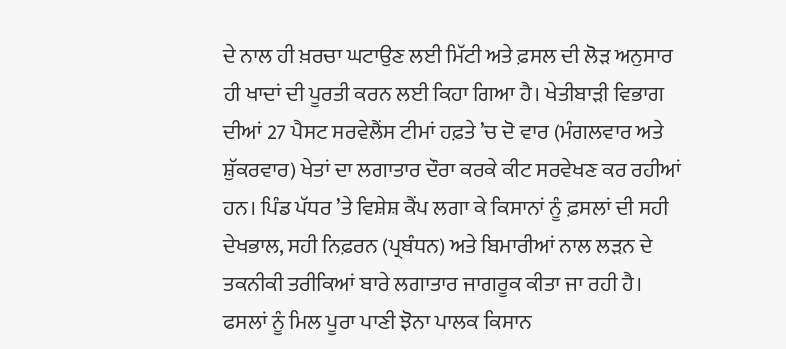ਦੇ ਨਾਲ ਹੀ ਖ਼ਰਚਾ ਘਟਾਉਣ ਲਈ ਮਿੱਟੀ ਅਤੇ ਫ਼ਸਲ ਦੀ ਲੋੜ ਅਨੁਸਾਰ ਹੀ ਖਾਦਾਂ ਦੀ ਪੂਰਤੀ ਕਰਨ ਲਈ ਕਿਹਾ ਗਿਆ ਹੈ। ਖੇਤੀਬਾੜੀ ਵਿਭਾਗ ਦੀਆਂ 27 ਪੈਸਟ ਸਰਵੇਲੈਂਸ ਟੀਮਾਂ ਹਫ਼ਤੇ ’ਚ ਦੋ ਵਾਰ (ਮੰਗਲਵਾਰ ਅਤੇ ਸ਼ੁੱਕਰਵਾਰ) ਖੇਤਾਂ ਦਾ ਲਗਾਤਾਰ ਦੌਰਾ ਕਰਕੇ ਕੀਟ ਸਰਵੇਖਣ ਕਰ ਰਹੀਆਂ ਹਨ। ਪਿੰਡ ਪੱਧਰ ’ਤੇ ਵਿਸ਼ੇਸ਼ ਕੈਂਪ ਲਗਾ ਕੇ ਕਿਸਾਨਾਂ ਨੂੰ ਫ਼ਸਲਾਂ ਦੀ ਸਹੀ ਦੇਖਭਾਲ, ਸਹੀ ਨਿਫ਼ਰਨ (ਪ੍ਰਬੰਧਨ) ਅਤੇ ਬਿਮਾਰੀਆਂ ਨਾਲ ਲੜਨ ਦੇ ਤਕਨੀਕੀ ਤਰੀਕਿਆਂ ਬਾਰੇ ਲਗਾਤਾਰ ਜਾਗਰੂਕ ਕੀਤਾ ਜਾ ਰਹੀ ਹੈ। ਫਸਲਾਂ ਨੂੰ ਮਿਲ ਪੂਰਾ ਪਾਣੀ ਝੋਨਾ ਪਾਲਕ ਕਿਸਾਨ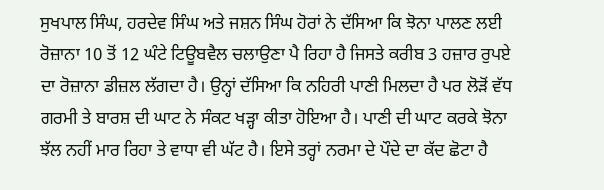ਸੁਖਪਾਲ ਸਿੰਘ, ਹਰਦੇਵ ਸਿੰਘ ਅਤੇ ਜਸ਼ਨ ਸਿੰਘ ਹੋਰਾਂ ਨੇ ਦੱਸਿਆ ਕਿ ਝੋਨਾ ਪਾਲਣ ਲਈ ਰੋਜ਼ਾਨਾ 10 ਤੋਂ 12 ਘੰਟੇ ਟਿਊਬਵੈਲ ਚਲਾਉਣਾ ਪੈ ਰਿਹਾ ਹੈ ਜਿਸਤੇ ਕਰੀਬ 3 ਹਜ਼ਾਰ ਰੁਪਏ ਦਾ ਰੋਜ਼ਾਨਾ ਡੀਜ਼ਲ ਲੱਗਦਾ ਹੈ। ਉਨ੍ਹਾਂ ਦੱਸਿਆ ਕਿ ਨਹਿਰੀ ਪਾਣੀ ਮਿਲਦਾ ਹੈ ਪਰ ਲੋੜੋਂ ਵੱਧ ਗਰਮੀ ਤੇ ਬਾਰਸ਼ ਦੀ ਘਾਟ ਨੇ ਸੰਕਟ ਖੜ੍ਹਾ ਕੀਤਾ ਹੋਇਆ ਹੈ। ਪਾਣੀ ਦੀ ਘਾਟ ਕਰਕੇ ਝੋਨਾ ਝੱਲ ਨਹੀਂ ਮਾਰ ਰਿਹਾ ਤੇ ਵਾਧਾ ਵੀ ਘੱਟ ਹੈ। ਇਸੇ ਤਰ੍ਹਾਂ ਨਰਮਾ ਦੇ ਪੌਦੇ ਦਾ ਕੱਦ ਛੋਟਾ ਹੈ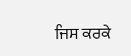ਜਿਸ ਕਰਕੇ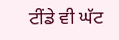ਟੀਂਡੇ ਵੀ ਘੱਟ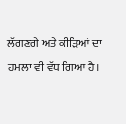ਲੱਗਣਗੇ ਅਤੇ ਕੀੜਿਆਂ ਦਾ ਹਮਲਾ ਵੀ ਵੱਧ ਗਿਆ ਹੈ।